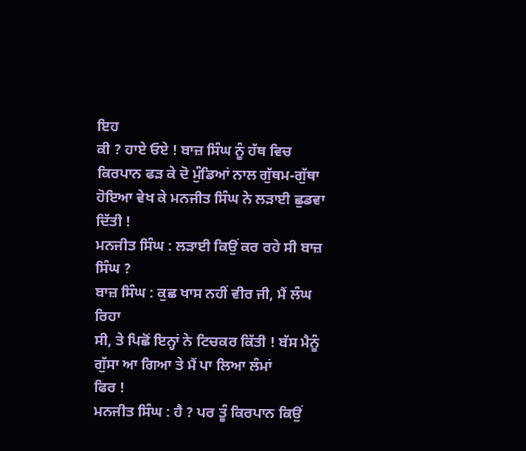ਇਹ
ਕੀ ? ਹਾਏ ਓਏ ! ਬਾਜ਼ ਸਿੰਘ ਨੂੰ ਹੱਥ ਵਿਚ ਕਿਰਪਾਨ ਫੜ ਕੇ ਦੋ ਮੁੰਡਿਆਂ ਨਾਲ ਗੁੱਥਮ-ਗੁੱਥਾ
ਹੋਇਆ ਵੇਖ ਕੇ ਮਨਜੀਤ ਸਿੰਘ ਨੇ ਲੜਾਈ ਛੁਡਵਾ ਦਿੱਤੀ !
ਮਨਜੀਤ ਸਿੰਘ : ਲੜਾਈ ਕਿਉਂ ਕਰ ਰਹੇ ਸੀ ਬਾਜ਼ ਸਿੰਘ ?
ਬਾਜ਼ ਸਿੰਘ : ਕੁਛ ਖਾਸ ਨਹੀਂ ਵੀਰ ਜੀ, ਮੈਂ ਲੰਘ ਰਿਹਾ
ਸੀ, ਤੇ ਪਿਛੋਂ ਇਨ੍ਹਾਂ ਨੇ ਟਿਚਕਰ ਕਿੱਤੀ ! ਬੱਸ ਮੈਨੂੰ ਗੁੱਸਾ ਆ ਗਿਆ ਤੇ ਮੈਂ ਪਾ ਲਿਆ ਲੰਮਾਂ
ਫਿਰ !
ਮਨਜੀਤ ਸਿੰਘ : ਹੈ ? ਪਰ ਤੂੰ ਕਿਰਪਾਨ ਕਿਉਂ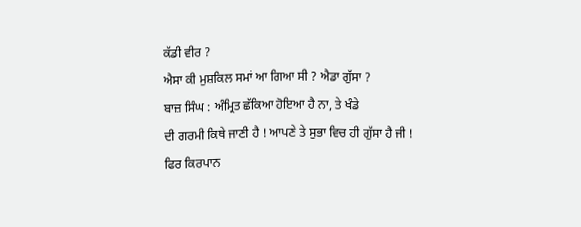ਕੱਡੀ ਵੀਰ ?
ਐਸਾ ਕੀ ਮੁਸ਼ਕਿਲ ਸਮਾਂ ਆ ਗਿਆ ਸੀ ? ਐਡਾ ਗੁੱਸਾ ?
ਬਾਜ਼ ਸਿੰਘ : ਅੰਮ੍ਰਿਤ ਛੱਕਿਆ ਹੋਇਆ ਹੈ ਨਾ, ਤੇ ਖੰਡੇ
ਦੀ ਗਰਮੀ ਕਿਥੇ ਜਾਣੀ ਹੈ ! ਆਪਣੇ ਤੇ ਸੁਭਾ ਵਿਚ ਹੀ ਗੁੱਸਾ ਹੈ ਜੀ ! ਫਿਰ ਕਿਰਪਾਨ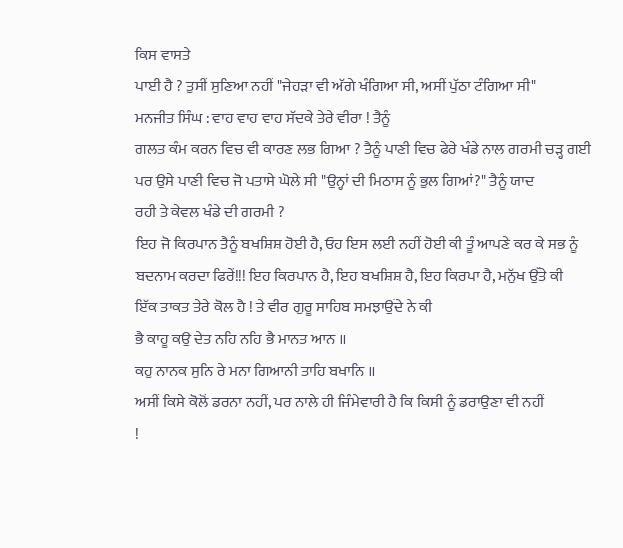ਕਿਸ ਵਾਸਤੇ
ਪਾਈ ਹੈ ? ਤੁਸੀਂ ਸੁਣਿਆ ਨਹੀਂ "ਜੇਹੜਾ ਵੀ ਅੱਗੇ ਖੰਗਿਆ ਸੀ, ਅਸੀਂ ਪੁੱਠਾ ਟੰਗਿਆ ਸੀ"
ਮਨਜੀਤ ਸਿੰਘ : ਵਾਹ ਵਾਹ ਵਾਹ ਸੱਦਕੇ ਤੇਰੇ ਵੀਰਾ ! ਤੈਨੂੰ
ਗਲਤ ਕੰਮ ਕਰਨ ਵਿਚ ਵੀ ਕਾਰਣ ਲਭ ਗਿਆ ? ਤੈਨੂੰ ਪਾਣੀ ਵਿਚ ਫੇਰੇ ਖੰਡੇ ਨਾਲ ਗਰਮੀ ਚੜ੍ਹ ਗਈ
ਪਰ ਉਸੇ ਪਾਣੀ ਵਿਚ ਜੋ ਪਤਾਸੇ ਘੋਲੇ ਸੀ "ਉਨ੍ਹਾਂ ਦੀ ਮਿਠਾਸ ਨੂੰ ਭੁਲ ਗਿਆਂ?" ਤੈਨੂੰ ਯਾਦ
ਰਹੀ ਤੇ ਕੇਵਲ ਖੰਡੇ ਦੀ ਗਰਮੀ ?
ਇਹ ਜੋ ਕਿਰਪਾਨ ਤੈਨੂੰ ਬਖਸ਼ਿਸ਼ ਹੋਈ ਹੈ, ਓਹ ਇਸ ਲਈ ਨਹੀਂ ਹੋਈ ਕੀ ਤੂੰ ਆਪਣੇ ਕਰ ਕੇ ਸਭ ਨੂੰ
ਬਦਨਾਮ ਕਰਦਾ ਫਿਰੇਂ!!! ਇਹ ਕਿਰਪਾਨ ਹੈ, ਇਹ ਬਖਸ਼ਿਸ਼ ਹੈ, ਇਹ ਕਿਰਪਾ ਹੈ, ਮਨੁੱਖ ਉੱਤੇ ਕੀ
ਇੱਕ ਤਾਕਤ ਤੇਰੇ ਕੋਲ ਹੈ ! ਤੇ ਵੀਰ ਗੁਰੂ ਸਾਹਿਬ ਸਮਝਾਉਂਦੇ ਨੇ ਕੀ
ਭੈ ਕਾਹੂ ਕਉ ਦੇਤ ਨਹਿ ਨਹਿ ਭੈ ਮਾਨਤ ਆਨ ॥
ਕਹੁ ਨਾਨਕ ਸੁਨਿ ਰੇ ਮਨਾ ਗਿਆਨੀ ਤਾਹਿ ਬਖਾਨਿ ॥
ਅਸੀਂ ਕਿਸੇ ਕੋਲੋਂ ਡਰਨਾ ਨਹੀਂ, ਪਰ ਨਾਲੇ ਹੀ ਜਿੰਮੇਵਾਰੀ ਹੈ ਕਿ ਕਿਸੀ ਨੂੰ ਡਰਾਉਣਾ ਵੀ ਨਹੀਂ
!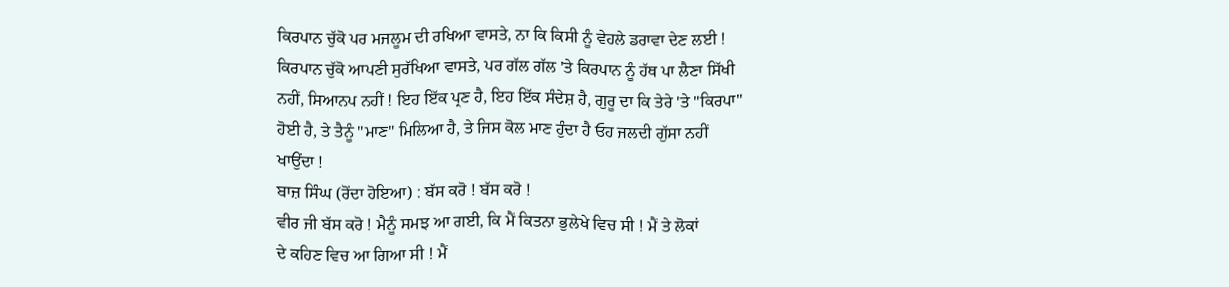ਕਿਰਪਾਨ ਚੁੱਕੋ ਪਰ ਮਜਲੂਮ ਦੀ ਰਖਿਆ ਵਾਸਤੇ, ਨਾ ਕਿ ਕਿਸੀ ਨੂੰ ਵੇਹਲੇ ਡਰਾਵਾ ਦੇਣ ਲਈ !
ਕਿਰਪਾਨ ਚੁੱਕੋ ਆਪਣੀ ਸੁਰੱਖਿਆ ਵਾਸਤੇ, ਪਰ ਗੱਲ ਗੱਲ 'ਤੇ ਕਿਰਪਾਨ ਨੂੰ ਹੱਥ ਪਾ ਲੈਣਾ ਸਿੱਖੀ
ਨਹੀਂ, ਸਿਆਨਪ ਨਹੀਂ ! ਇਹ ਇੱਕ ਪ੍ਰਣ ਹੈ, ਇਹ ਇੱਕ ਸੰਦੇਸ਼ ਹੈ, ਗੁਰੂ ਦਾ ਕਿ ਤੇਰੇ 'ਤੇ "ਕਿਰਪਾ"
ਹੋਈ ਹੈ, ਤੇ ਤੈਨੂੰ "ਮਾਣ" ਮਿਲਿਆ ਹੈ, ਤੇ ਜਿਸ ਕੋਲ ਮਾਣ ਹੁੰਦਾ ਹੈ ਓਹ ਜਲਦੀ ਗੁੱਸਾ ਨਹੀਂ
ਖਾਉਂਦਾ !
ਬਾਜ਼ ਸਿੰਘ (ਰੋਂਦਾ ਹੋਇਆ) : ਬੱਸ ਕਰੋ ! ਬੱਸ ਕਰੋ !
ਵੀਰ ਜੀ ਬੱਸ ਕਰੋ ! ਮੈਨੂੰ ਸਮਝ ਆ ਗਈ, ਕਿ ਮੈਂ ਕਿਤਨਾ ਭੁਲੇਖੇ ਵਿਚ ਸੀ ! ਮੈਂ ਤੇ ਲੋਕਾਂ
ਦੇ ਕਹਿਣ ਵਿਚ ਆ ਗਿਆ ਸੀ ! ਮੈਂ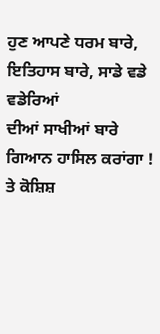ਹੁਣ ਆਪਣੇ ਧਰਮ ਬਾਰੇ, ਇਤਿਹਾਸ ਬਾਰੇ, ਸਾਡੇ ਵਡੇ ਵਡੇਰਿਆਂ
ਦੀਆਂ ਸਾਖੀਆਂ ਬਾਰੇ ਗਿਆਨ ਹਾਸਿਲ ਕਰਾਂਗਾ ! ਤੇ ਕੋਸ਼ਿਸ਼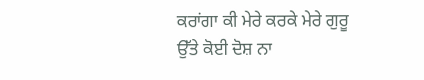ਕਰਾਂਗਾ ਕੀ ਮੇਰੇ ਕਰਕੇ ਮੇਰੇ ਗੁਰੂ
ਉੱਤੇ ਕੋਈ ਦੋਸ਼ ਨਾ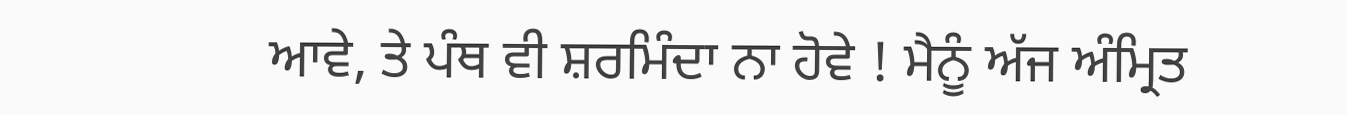ਆਵੇ, ਤੇ ਪੰਥ ਵੀ ਸ਼ਰਮਿੰਦਾ ਨਾ ਹੋਵੇ ! ਮੈਨੂੰ ਅੱਜ ਅੰਮ੍ਰਿਤ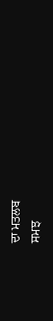ਦਾ ਮਤਲਬ
ਸਮਝ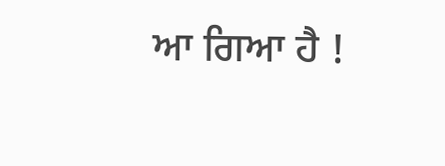ਆ ਗਿਆ ਹੈ !